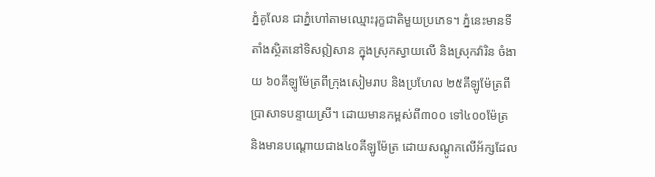ភ្នំគូលែន ជាភ្នំហៅតាមឈ្មោះរុក្ខជាតិមួយប្រភេទ។ ភ្នំនេះមានទីតាំងស្ថិតនៅទិសឦសាន ក្នុងស្រុកស្វាយលើ និងស្រុកវ៉ារិន ចំងាយ ៦០គីឡូម៉ែត្រពីក្រុងសៀមរាប និងប្រហែល ២៥គីឡូម៉ែត្រពីប្រាសាទបន្ទាយស្រី។ ដោយមានកម្ពស់ពី៣០០ ទៅ៤០០ម៉ែត្រ និងមានបណ្តោយជាង៤០គីឡូម៉ែត្រ ដោយសណ្តូកលើអ័ក្សដែល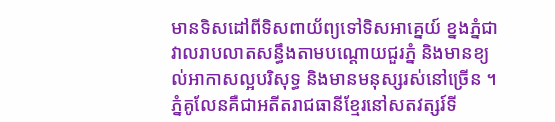មានទិសដៅពីទិសពាយ័ព្យទៅទិសអាគ្នេយ៍ ខ្នងភ្នំជាវាលរាបលាតសន្ធឹងតាមបណ្តោយជួរភ្នំ និងមានខ្យល់អាកាសល្អបរិសុទ្ធ និងមានមនុស្សរស់នៅច្រើន ។
ភ្នំគូលែនគឺជាអតីតរាជធានីខ្មែរនៅសតវត្សរ៍ទី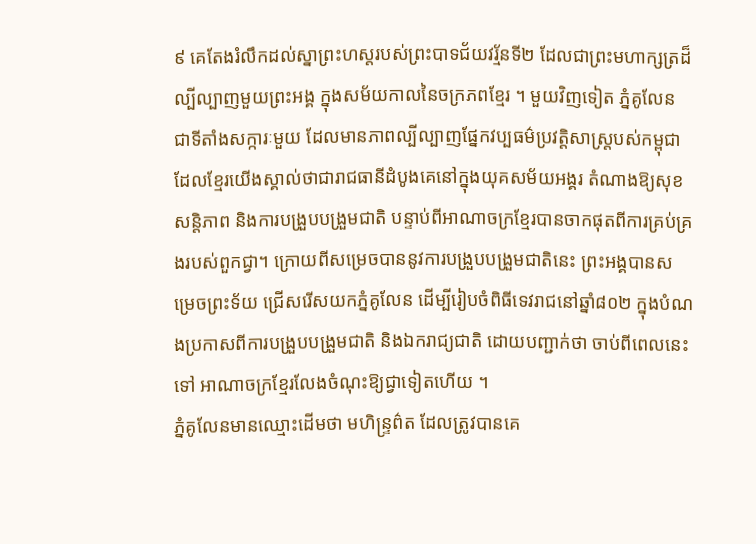៩ គេតែងរំលឹកដល់ស្នាព្រះហស្តរបស់ព្រះបាទជ័យវរ្ម័នទី២ ដែលជាព្រះមហាក្សត្រដ៏ល្បីល្បាញមួយព្រះអង្គ ក្នុងសម័យកាលនៃចក្រភពខ្មែរ ។ មួយវិញទៀត ភ្នំគូលែន ជាទីតាំងសក្ការៈមួយ ដែលមានភាពល្បីល្បាញផ្នែកវប្បធម៌ប្រវត្តិសាស្ត្របស់កម្ពុជា ដែលខ្មែរយើងស្គាល់ថាជារាជធានីដំបូងគេនៅក្នុងយុគសម័យអង្គរ តំណាងឱ្យសុខសន្តិភាព និងការបង្រួបបង្រួមជាតិ បន្ទាប់ពីអាណាចក្រខ្មែរបានចាកផុតពីការគ្រប់គ្រងរបស់ពួកជ្វា។ ក្រោយពីសម្រេចបាននូវការបង្រួបបង្រួមជាតិនេះ ព្រះអង្គបានសម្រេចព្រះទ័យ ជ្រើសរើសយកភ្នំគូលែន ដើម្បីរៀបចំពិធីទេវរាជនៅឆ្នាំ៨០២ ក្នុងបំណងប្រកាសពីការបង្រួបបង្រួមជាតិ និងឯករាជ្យជាតិ ដោយបញ្ជាក់ថា ចាប់ពីពេលនេះទៅ អាណាចក្រខ្មែរលែងចំណុះឱ្យជ្វាទៀតហើយ ។
ភ្នំគូលែនមានឈ្មោះដើមថា មហិន្រ្ទព៌ត ដែលត្រូវបានគេ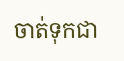ចាត់ទុកជា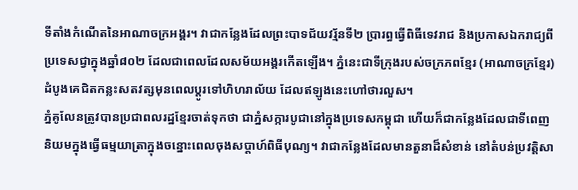ទីតាំងកំណើតនៃអាណាចក្រអង្គរ។ វាជាកន្លែងដែលព្រះបាទជ័យវរ្ម័នទី២ ប្រារព្ធធ្វើពិធីទេវរាជ និងប្រកាសឯករាជ្យពីប្រទេសជ្វាក្នុងឆ្នាំ៨០២ ដែលជាពេលដែលសម័យអង្គរកើតឡើង។ ភ្នំនេះជាទីក្រុងរបស់ចក្រភពខ្មែរ (អាណាចក្រខ្មែរ)ដំបូងគេជិតកន្លះសតវត្សមុនពេលប្តូរទៅហិហរាល័យ ដែលឥឡូងនេះហៅថារលួស។
ភ្នំគូលែនត្រូវបានប្រជាពលរដ្ឋខ្មែរចាត់ទុកថា ជាភ្នំសក្ការបូជានៅក្នុងប្រទេសកម្ពុជា ហើយក៏ជាកន្លែងដែលជាទីពេញនិយមក្នុងធ្វើធម្មយាត្រាក្នុងចន្នោះពេលចុងសប្តាហ៍ពិធីបុណ្យ។ វាជាកន្លែងដែលមានតួនាដ៏សំខាន់ នៅតំបន់ប្រវត្តិសា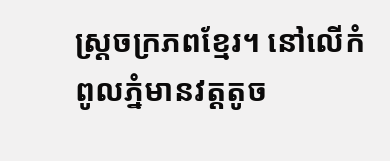ស្ត្រចក្រភពខ្មែរ។ នៅលើកំពូលភ្នំមានវត្តតូច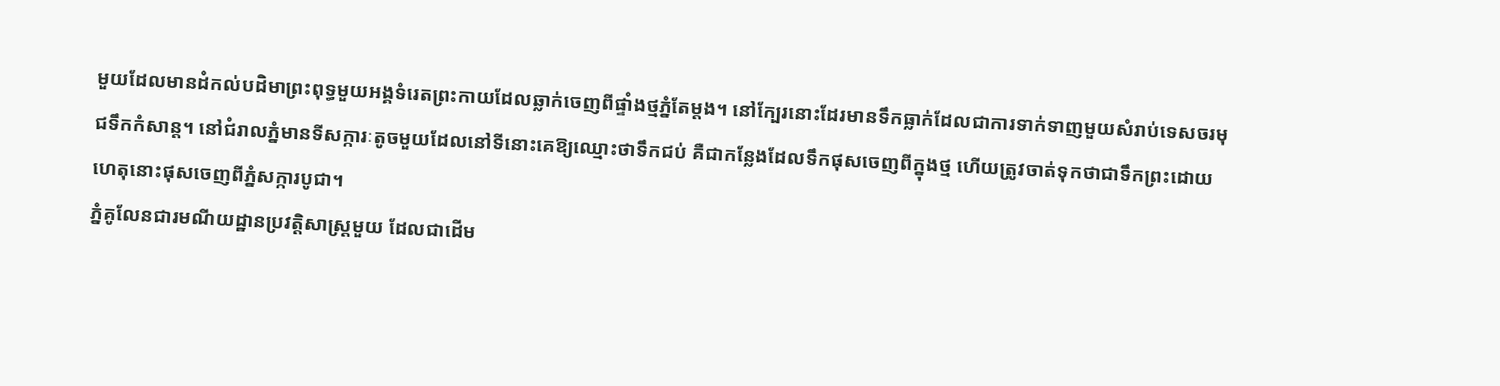មួយដែលមានដំកល់បដិមាព្រះពុទ្ធមួយអង្គទំរេតព្រះកាយដែលឆ្លាក់ចេញពីផ្ទាំងថ្មភ្នំតែម្តង។ នៅក្បែរនោះដែរមានទឹកធ្លាក់ដែលជាការទាក់ទាញមួយសំរាប់ទេសចរមុជទឹកកំសាន្ត។ នៅជំរាលភ្នំមានទីសក្ការៈតូចមួយដែលនៅទីនោះគេឱ្យឈ្មោះថាទឹកជប់ គឺជាកន្លែងដែលទឹកផុសចេញពីក្នុងថ្ម ហើយត្រូវចាត់ទុកថាជាទឹកព្រះដោយហេតុនោះផុសចេញពីភ្នំសក្ការបូជា។
ភ្នំគូលែនជារមណីយដ្ឋានប្រវត្តិសាស្ត្រមួយ ដែលជាដើម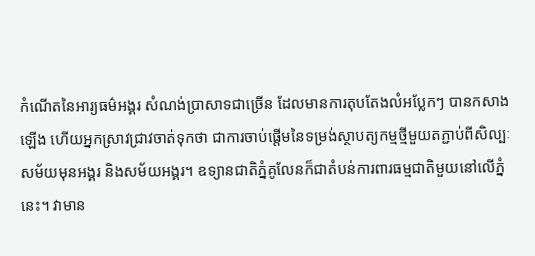កំណើតនៃអារ្យធម៌អង្គរ សំណង់ប្រាសាទជាច្រើន ដែលមានការតុបតែងលំអប្លែកៗ បានកសាងឡើង ហើយអ្នកស្រាវជ្រាវចាត់ទុកថា ជាការចាប់ផ្តើមនៃទម្រង់ស្ថាបត្យកម្មថ្មីមួយតភ្ជាប់ពីសិល្បៈសម័យមុនអង្គរ និងសម័យអង្គរ។ ឧទ្យានជាតិភ្នំគូលែនក៏ជាតំបន់ការពារធម្មជាតិមួយនៅលើភ្នំនេះ។ វាមាន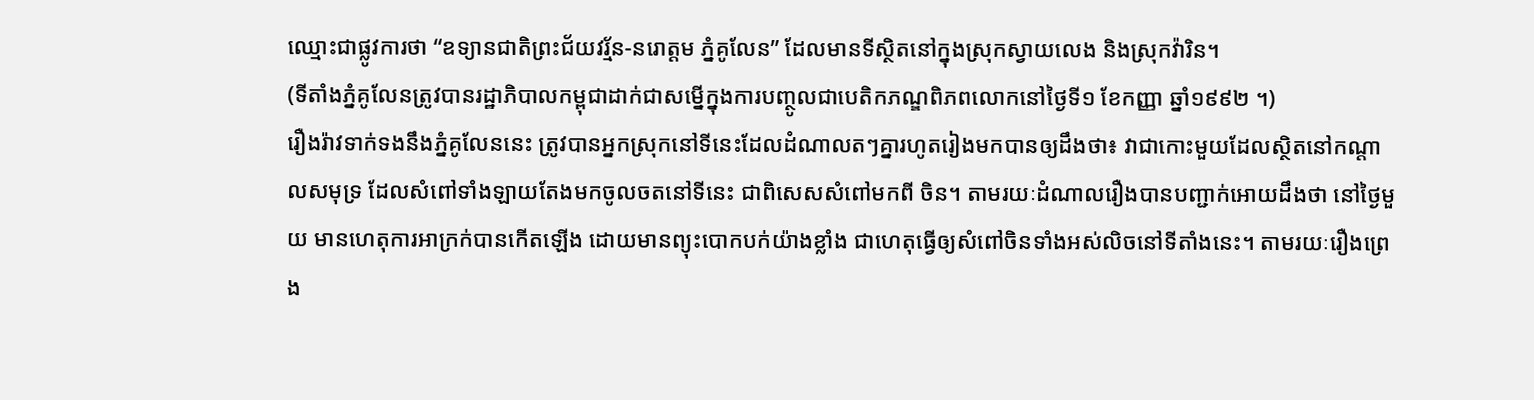ឈ្មោះជាផ្លូវការថា “ឧទ្យានជាតិព្រះជ័យវរ្ម័ន-នរោត្តម ភ្នំគូលែន” ដែលមានទីស្ថិតនៅក្នុងស្រុកស្វាយលេង និងស្រុកវ៉ារិន។
(ទីតាំងភ្នំគូលែនត្រូវបានរដ្ឋាភិបាលកម្ពុជាដាក់ជាសម្នើក្នុងការបញ្ថូលជាបេតិកភណ្ឌពិភពលោកនៅថ្ងៃទី១ ខែកញ្ញា ឆ្នាំ១៩៩២ ។)
រឿងរ៉ាវទាក់ទងនឹងភ្នំគូលែននេះ ត្រូវបានអ្នកស្រុកនៅទីនេះដែលដំណាលតៗគ្នារហូតរៀងមកបានឲ្យដឹងថា៖ វាជាកោះមួយដែលស្ថិតនៅកណ្តាលសមុទ្រ ដែលសំពៅទាំងឡាយតែងមកចូលចតនៅទីនេះ ជាពិសេសសំពៅមកពី ចិន។ តាមរយៈដំណាលរឿងបានបញ្ជាក់អោយដឹងថា នៅថ្ងៃមួយ មានហេតុការអាក្រក់បានកើតឡើង ដោយមានព្យុះបោកបក់យ៉ាងខ្លាំង ជាហេតុធ្វើឲ្យសំពៅចិនទាំងអស់លិចនៅទីតាំងនេះ។ តាមរយៈរឿងព្រេង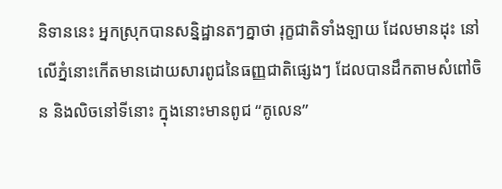និទាននេះ អ្នកស្រុកបានសន្និដ្ឋានតៗគ្នាថា រុក្ខជាតិទាំងឡាយ ដែលមានដុះ នៅលើភ្នំនោះកើតមានដោយសារពូជនៃធញ្ញជាតិផ្សេងៗ ដែលបានដឹកតាមសំពៅចិន និងលិចនៅទីនោះ ក្នុងនោះមានពូជ “គូលេន”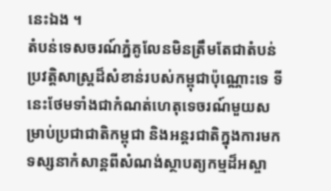នេះឯង ។
តំបន់ទេសចរណ៍ភ្នំគូលែនមិនត្រឹមតែជាតំបន់ប្រវត្តិសាស្ត្រដ៏សំខាន់របស់កម្ពុជាប៉ុណ្ណោះទេ ទីនេះថែមទាំងជាកំណត់ហេតុទេចរណ៍មួយសម្រាប់ប្រជាជាតិកម្ពុជា និងអន្តរជាតិក្នុងការមកទស្សនាកំសាន្តពីសំណង់ស្ថាបត្យកម្មដ៏អស្ចា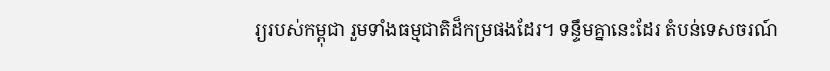រ្យរបស់កម្ពុជា រួមទាំងធម្មជាតិដ៏កម្រផងដែរ។ ទន្ទឹមគ្នានេះដែរ តំបន់ទេសចរណ៍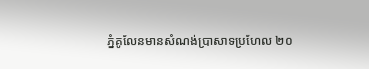ភ្នំគូលែនមានសំណង់ប្រាសាទប្រហែល ២០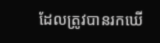ដែលត្រូវបានរកឃើ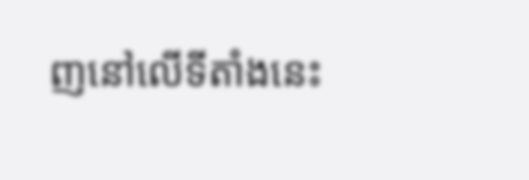ញនៅលើទីតាំងនេះ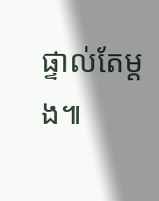ផ្ទាល់តែម្តង៕